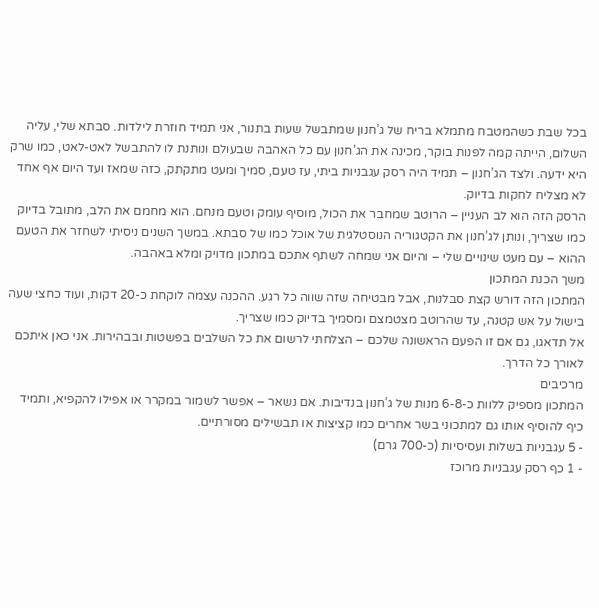בכל שבת כשהמטבח מתמלא בריח של ג’חנון שמתבשל שעות בתנור, אני תמיד חוזרת לילדות. סבתא שלי, עליה השלום, הייתה קמה לפנות בוקר, מכינה את הג’חנון עם כל האהבה שבעולם ונותנת לו להתבשל לאט-לאט, כמו שרק היא ידעה. ולצד הג’חנון – תמיד היה רסק עגבניות ביתי, עז טעם, סמיך ומעט מתקתק, כזה שמאז ועד היום אף אחד לא מצליח לחקות בדיוק.
הרסק הזה הוא לב העניין – הרוטב שמחבר את הכול, מוסיף עומק וטעם מנחם. הוא מחמם את הלב, מתובל בדיוק כמו שצריך, ונותן לג’חנון את הקטגוריה הנוסטלגית של אוכל כמו של סבתא. במשך השנים ניסיתי לשחזר את הטעם ההוא – עם מעט שינויים שלי – והיום אני שמחה לשתף אתכם במתכון מדויק ומלא באהבה.
משך הכנת המתכון
המתכון הזה דורש קצת סבלנות, אבל מבטיחה שזה שווה כל רגע. ההכנה עצמה לוקחת כ-20 דקות, ועוד כחצי שעה בישול על אש קטנה, עד שהרוטב מצטמצם ומסמיך בדיוק כמו שצריך.
אל תדאגו, גם אם זו הפעם הראשונה שלכם – הצלחתי לרשום את כל השלבים בפשטות ובבהירות. אני כאן איתכם לאורך כל הדרך.
מרכיבים
המתכון מספיק ללוות כ-6-8 מנות של ג’חנון בנדיבות. אם נשאר – אפשר לשמור במקרר או אפילו להקפיא, ותמיד כיף להוסיף אותו גם למתכוני בשר אחרים כמו קציצות או תבשילים מסורתיים.
- 5 עגבניות בשלות ועסיסיות (כ-700 גרם)
- 1 כף רסק עגבניות מרוכז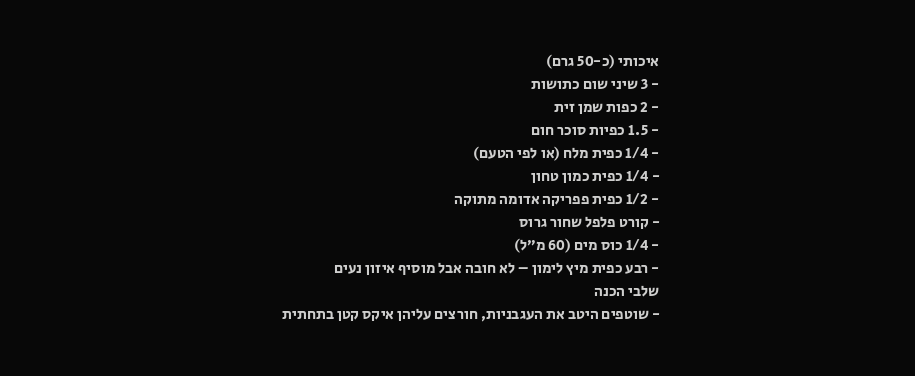איכותי (כ-50 גרם)
- 3 שיני שום כתושות
- 2 כפות שמן זית
- 1.5 כפיות סוכר חום
- 1/4 כפית מלח (או לפי הטעם)
- 1/4 כפית כמון טחון
- 1/2 כפית פפריקה אדומה מתוקה
- קורט פלפל שחור גרוס
- 1/4 כוס מים (60 מ”ל)
- רבע כפית מיץ לימון – לא חובה אבל מוסיף איזון נעים
שלבי הכנה
- שוטפים היטב את העגבניות, חורצים עליהן איקס קטן בתחתית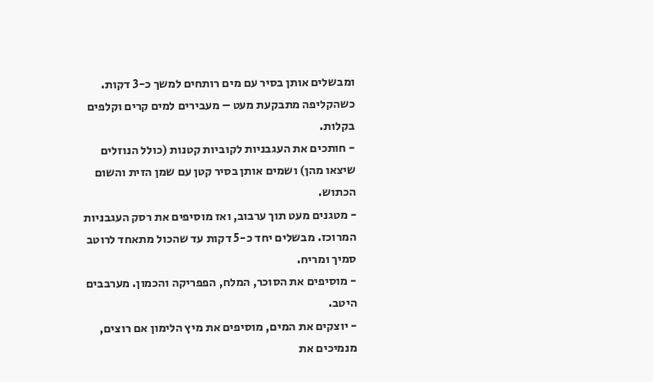ומבשלים אותן בסיר עם מים רותחים למשך כ-3 דקות. כשהקליפה מתבקעת מעט – מעבירים למים קרים וקלפים בקלות.
- חותכים את העגבניות לקוביות קטנות (כולל הנוזלים שיצאו מהן) ושמים אותן בסיר קטן עם שמן הזית והשום הכתוש.
- מטגנים מעט תוך ערבוב, ואז מוסיפים את רסק העגבניות המרוכז. מבשלים יחד כ-5 דקות עד שהכול מתאחד לרוטב סמיך ומריח.
- מוסיפים את הסוכר, המלח, הפפריקה והכמון. מערבבים היטב.
- יוצקים את המים, מוסיפים את מיץ הלימון אם רוצים, מנמיכים את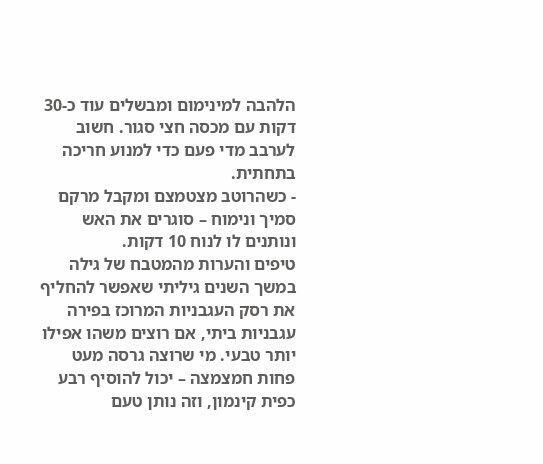הלהבה למינימום ומבשלים עוד כ-30 דקות עם מכסה חצי סגור. חשוב לערבב מדי פעם כדי למנוע חריכה בתחתית.
- כשהרוטב מצטמצם ומקבל מרקם סמיך ונימוח – סוגרים את האש ונותנים לו לנוח 10 דקות.
טיפים והערות מהמטבח של גילה
במשך השנים גיליתי שאפשר להחליף את רסק העגבניות המרוכז בפירה עגבניות ביתי, אם רוצים משהו אפילו יותר טבעי. מי שרוצה גרסה מעט פחות חמצמצה – יכול להוסיף רבע כפית קינמון, וזה נותן טעם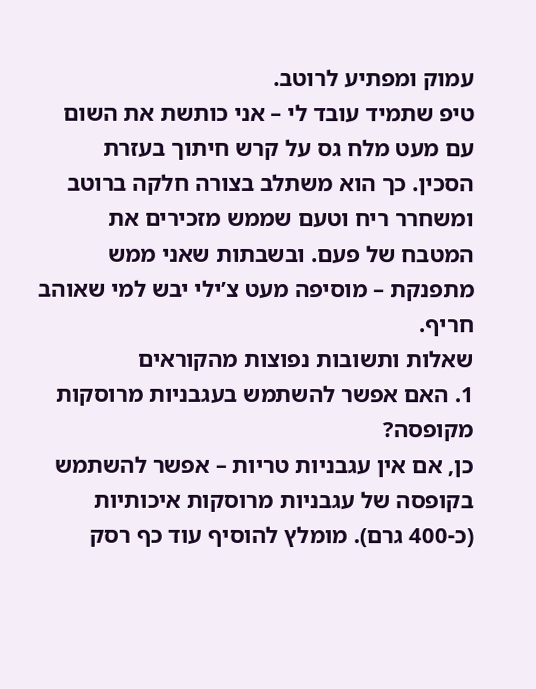עמוק ומפתיע לרוטב.
טיפ שתמיד עובד לי – אני כותשת את השום עם מעט מלח גס על קרש חיתוך בעזרת הסכין. כך הוא משתלב בצורה חלקה ברוטב ומשחרר ריח וטעם שממש מזכירים את המטבח של פעם. ובשבתות שאני ממש מתפנקת – מוסיפה מעט צ’ילי יבש למי שאוהב חריף.
שאלות ותשובות נפוצות מהקוראים
1. האם אפשר להשתמש בעגבניות מרוסקות מקופסה?
כן, אם אין עגבניות טריות – אפשר להשתמש בקופסה של עגבניות מרוסקות איכותיות (כ-400 גרם). מומלץ להוסיף עוד כף רסק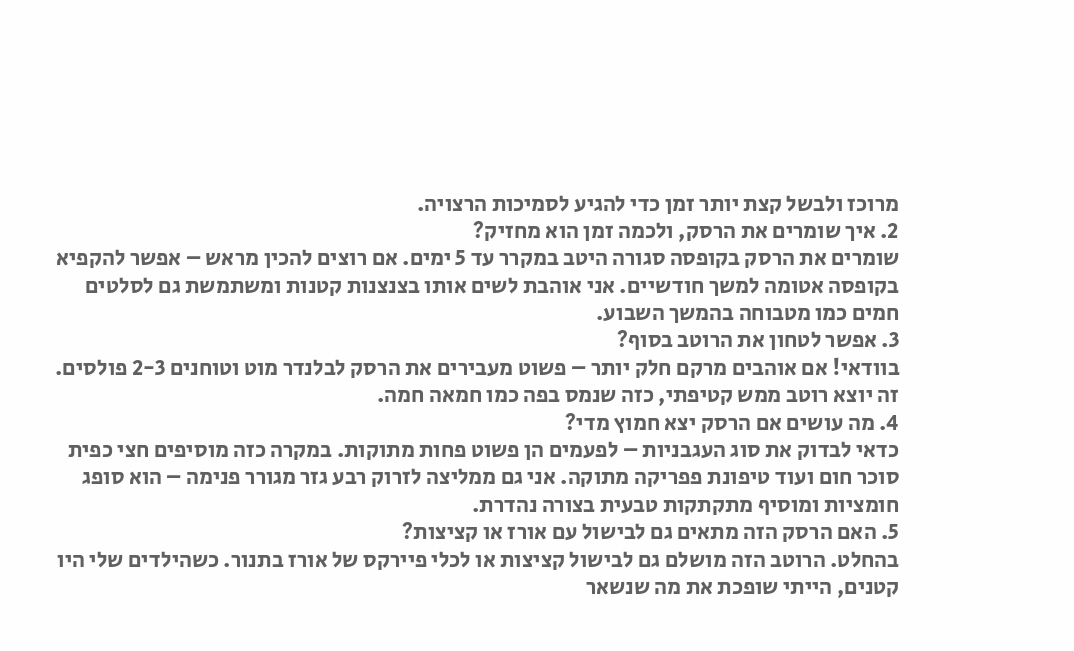מרוכז ולבשל קצת יותר זמן כדי להגיע לסמיכות הרצויה.
2. איך שומרים את הרסק, ולכמה זמן הוא מחזיק?
שומרים את הרסק בקופסה סגורה היטב במקרר עד 5 ימים. אם רוצים להכין מראש – אפשר להקפיא בקופסה אטומה למשך חודשיים. אני אוהבת לשים אותו בצנצנות קטנות ומשתמשת גם לסלטים חמים כמו מטבוחה בהמשך השבוע.
3. אפשר לטחון את הרוטב בסוף?
בוודאי! אם אוהבים מרקם חלק יותר – פשוט מעבירים את הרסק לבלנדר מוט וטוחנים 2-3 פולסים. זה יוצא רוטב ממש קטיפתי, כזה שנמס בפה כמו חמאה חמה.
4. מה עושים אם הרסק יצא חמוץ מדי?
כדאי לבדוק את סוג העגבניות – לפעמים הן פשוט פחות מתוקות. במקרה כזה מוסיפים חצי כפית סוכר חום ועוד טיפונת פפריקה מתוקה. אני גם ממליצה לזרוק רבע גזר מגורר פנימה – הוא סופג חומציות ומוסיף מתקתקות טבעית בצורה נהדרת.
5. האם הרסק הזה מתאים גם לבישול עם אורז או קציצות?
בהחלט. הרוטב הזה מושלם גם לבישול קציצות או לכלי פיירקס של אורז בתנור. כשהילדים שלי היו קטנים, הייתי שופכת את מה שנשאר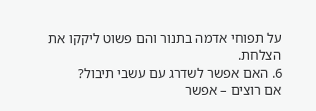על תפוחי אדמה בתנור והם פשוט ליקקו את הצלחת.
6. האם אפשר לשדרג עם עשבי תיבול?
אם רוצים – אפשר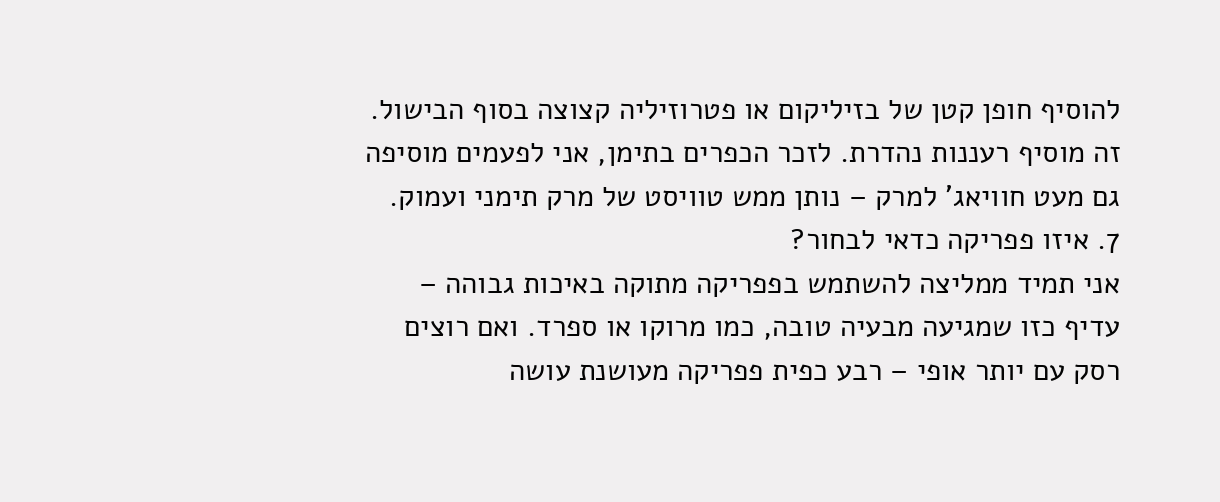להוסיף חופן קטן של בזיליקום או פטרוזיליה קצוצה בסוף הבישול. זה מוסיף רעננות נהדרת. לזכר הכפרים בתימן, אני לפעמים מוסיפה גם מעט חוויאג' למרק – נותן ממש טוויסט של מרק תימני ועמוק.
7. איזו פפריקה כדאי לבחור?
אני תמיד ממליצה להשתמש בפפריקה מתוקה באיכות גבוהה – עדיף כזו שמגיעה מבעיה טובה, כמו מרוקו או ספרד. ואם רוצים רסק עם יותר אופי – רבע כפית פפריקה מעושנת עושה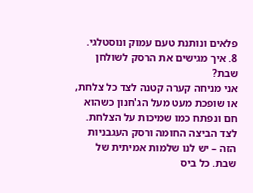פלאים ונותנת טעם עמוק ונוסטלגי.
8. איך מגישים את הרסק לשולחן שבת?
אני מניחה קערה קטנה לצד כל צלחת, או שופכת מעט מעל הג'חנון כשהוא חם ונפתח כמו שמיכות על הצלחת. לצד הביצה החומה ורסק העגבניות הזה – יש לנו שלמות אמיתית של שבת. כל ביס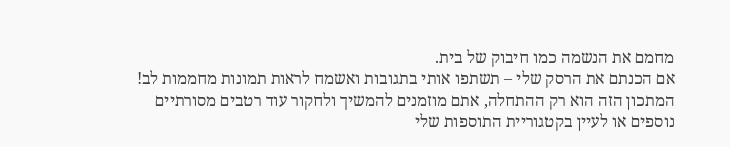מחמם את הנשמה כמו חיבוק של בית.
אם הכנתם את הרסק שלי – תשתפו אותי בתגובות ואשמח לראות תמונות מחממות לב! המתכון הזה הוא רק ההתחלה, אתם מוזמנים להמשיך ולחקור עוד רטבים מסורתיים נוספים או לעיין בקטגוריית התוספות שלי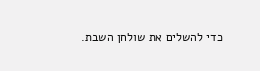כדי להשלים את שולחן השבת.